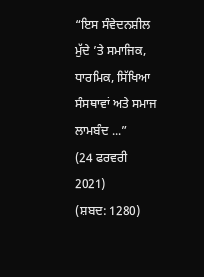“ਇਸ ਸੰਵੇਦਨਸ਼ੀਲ ਮੁੱਦੇ ’ਤੇ ਸਮਾਜਿਕ, ਧਾਰਮਿਕ, ਸਿੱਖਿਆ ਸੰਸਥਾਵਾਂ ਅਤੇ ਸਮਾਜ ਲਾਮਬੰਦ ...”
(24 ਫਰਵਰੀ 2021)
(ਸ਼ਬਦ: 1280)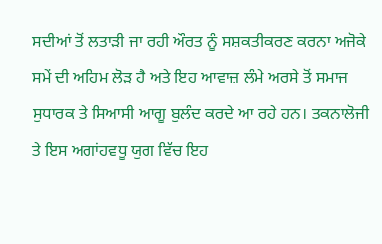ਸਦੀਆਂ ਤੋਂ ਲਤਾੜੀ ਜਾ ਰਹੀ ਔਰਤ ਨੂੰ ਸਸ਼ਕਤੀਕਰਣ ਕਰਨਾ ਅਜੋਕੇ ਸਮੇਂ ਦੀ ਅਹਿਮ ਲੋੜ ਹੈ ਅਤੇ ਇਹ ਆਵਾਜ਼ ਲੰਮੇ ਅਰਸੇ ਤੋਂ ਸਮਾਜ ਸੁਧਾਰਕ ਤੇ ਸਿਆਸੀ ਆਗੂ ਬੁਲੰਦ ਕਰਦੇ ਆ ਰਹੇ ਹਨ। ਤਕਨਾਲੋਜੀ ਤੇ ਇਸ ਅਗਾਂਹਵਧੂ ਯੁਗ ਵਿੱਚ ਇਹ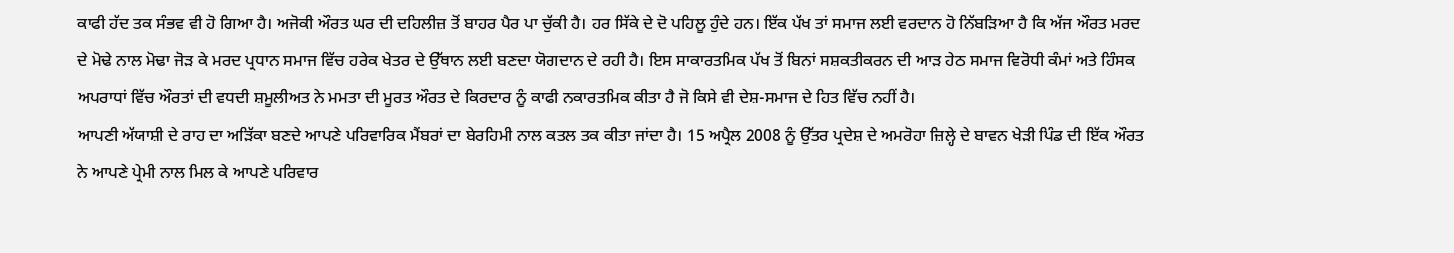ਕਾਫੀ ਹੱਦ ਤਕ ਸੰਭਵ ਵੀ ਹੋ ਗਿਆ ਹੈ। ਅਜੋਕੀ ਔਰਤ ਘਰ ਦੀ ਦਹਿਲੀਜ਼ ਤੋਂ ਬਾਹਰ ਪੈਰ ਪਾ ਚੁੱਕੀ ਹੈ। ਹਰ ਸਿੱਕੇ ਦੇ ਦੋ ਪਹਿਲੂ ਹੁੰਦੇ ਹਨ। ਇੱਕ ਪੱਖ ਤਾਂ ਸਮਾਜ ਲਈ ਵਰਦਾਨ ਹੋ ਨਿੱਬੜਿਆ ਹੈ ਕਿ ਅੱਜ ਔਰਤ ਮਰਦ ਦੇ ਮੋਢੇ ਨਾਲ ਮੋਢਾ ਜੋੜ ਕੇ ਮਰਦ ਪ੍ਰਧਾਨ ਸਮਾਜ ਵਿੱਚ ਹਰੇਕ ਖੇਤਰ ਦੇ ਉੱਥਾਨ ਲਈ ਬਣਦਾ ਯੋਗਦਾਨ ਦੇ ਰਹੀ ਹੈ। ਇਸ ਸਾਕਾਰਤਮਿਕ ਪੱਖ ਤੋਂ ਬਿਨਾਂ ਸਸ਼ਕਤੀਕਰਨ ਦੀ ਆੜ ਹੇਠ ਸਮਾਜ ਵਿਰੋਧੀ ਕੰਮਾਂ ਅਤੇ ਹਿੰਸਕ ਅਪਰਾਧਾਂ ਵਿੱਚ ਔਰਤਾਂ ਦੀ ਵਧਦੀ ਸ਼ਮੂਲੀਅਤ ਨੇ ਮਮਤਾ ਦੀ ਮੂਰਤ ਔਰਤ ਦੇ ਕਿਰਦਾਰ ਨੂੰ ਕਾਫੀ ਨਕਾਰਤਮਿਕ ਕੀਤਾ ਹੈ ਜੋ ਕਿਸੇ ਵੀ ਦੇਸ਼-ਸਮਾਜ ਦੇ ਹਿਤ ਵਿੱਚ ਨਹੀਂ ਹੈ।
ਆਪਣੀ ਅੱਯਾਸ਼ੀ ਦੇ ਰਾਹ ਦਾ ਅੜਿੱਕਾ ਬਣਦੇ ਆਪਣੇ ਪਰਿਵਾਰਿਕ ਮੈਂਬਰਾਂ ਦਾ ਬੇਰਹਿਮੀ ਨਾਲ ਕਤਲ ਤਕ ਕੀਤਾ ਜਾਂਦਾ ਹੈ। 15 ਅਪ੍ਰੈਲ 2008 ਨੂੰ ਉੱਤਰ ਪ੍ਰਦੇਸ਼ ਦੇ ਅਮਰੋਹਾ ਜ਼ਿਲ੍ਹੇ ਦੇ ਬਾਵਨ ਖੇੜੀ ਪਿੰਡ ਦੀ ਇੱਕ ਔਰਤ ਨੇ ਆਪਣੇ ਪ੍ਰੇਮੀ ਨਾਲ ਮਿਲ ਕੇ ਆਪਣੇ ਪਰਿਵਾਰ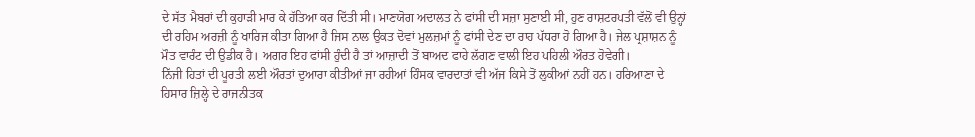ਦੇ ਸੱਤ ਮੈਬਰਾਂ ਦੀ ਕੁਹਾੜੀ ਮਾਰ ਕੇ ਹੱਤਿਆ ਕਰ ਦਿੱਤੀ ਸੀ। ਮਾਣਯੋਗ ਅਦਾਲਤ ਨੇ ਫਾਂਸੀ ਦੀ ਸਜ਼ਾ ਸੁਣਾਈ ਸੀ, ਹੁਣ ਰਾਸ਼ਟਰਪਤੀ ਵੱਲੋਂ ਵੀ ਉਨ੍ਹਾਂ ਦੀ ਰਹਿਮ ਅਰਜ਼ੀ ਨੂੰ ਖਾਰਿਜ ਕੀਤਾ ਗਿਆ ਹੈ ਜਿਸ ਨਾਲ ਉਕਤ ਦੋਵਾਂ ਮੁਲਜ਼ਮਾਂ ਨੂੰ ਫਾਂਸੀ ਦੇਣ ਦਾ ਰਾਹ ਪੱਧਰਾ ਹੋ ਗਿਆ ਹੈ। ਜੇਲ ਪ੍ਰਸ਼ਾਸ਼ਨ ਨੂੰ ਮੌਤ ਵਾਰੰਟ ਦੀ ਉਡੀਕ ਹੈ। ਅਗਰ ਇਹ ਫਾਂਸੀ ਹੁੰਦੀ ਹੈ ਤਾਂ ਆਜ਼ਾਦੀ ਤੋਂ ਬਾਅਦ ਫਾਹੇ ਲੱਗਣ ਵਾਲੀ ਇਹ ਪਹਿਲੀ ਔਰਤ ਹੋਵੇਗੀ।
ਨਿੱਜੀ ਹਿਤਾਂ ਦੀ ਪੂਰਤੀ ਲਈ ਔਰਤਾਂ ਦੁਆਰਾ ਕੀਤੀਆਂ ਜਾ ਰਹੀਆਂ ਹਿੰਸਕ ਵਾਰਦਾਤਾਂ ਵੀ ਅੱਜ ਕਿਸੇ ਤੋਂ ਲੁਕੀਆਂ ਨਹੀਂ ਹਨ। ਹਰਿਆਣਾ ਦੇ ਹਿਸਾਰ ਜ਼ਿਲ੍ਹੇ ਦੇ ਰਾਜਨੀਤਕ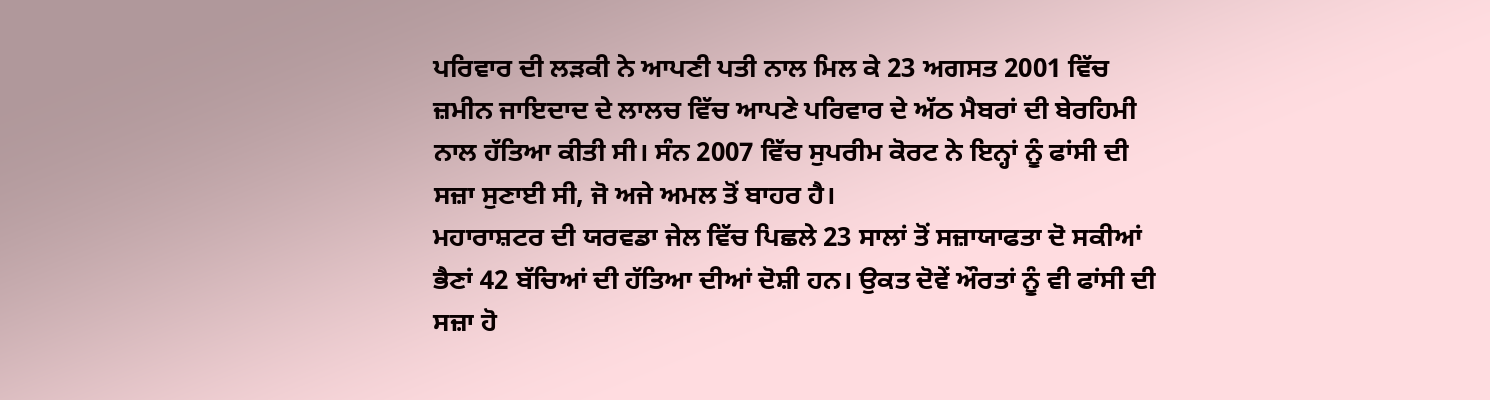ਪਰਿਵਾਰ ਦੀ ਲੜਕੀ ਨੇ ਆਪਣੀ ਪਤੀ ਨਾਲ ਮਿਲ ਕੇ 23 ਅਗਸਤ 2001 ਵਿੱਚ ਜ਼ਮੀਨ ਜਾਇਦਾਦ ਦੇ ਲਾਲਚ ਵਿੱਚ ਆਪਣੇ ਪਰਿਵਾਰ ਦੇ ਅੱਠ ਮੈਬਰਾਂ ਦੀ ਬੇਰਹਿਮੀ ਨਾਲ ਹੱਤਿਆ ਕੀਤੀ ਸੀ। ਸੰਨ 2007 ਵਿੱਚ ਸੁਪਰੀਮ ਕੋਰਟ ਨੇ ਇਨ੍ਹਾਂ ਨੂੰ ਫਾਂਸੀ ਦੀ ਸਜ਼ਾ ਸੁਣਾਈ ਸੀ, ਜੋ ਅਜੇ ਅਮਲ ਤੋਂ ਬਾਹਰ ਹੈ।
ਮਹਾਰਾਸ਼ਟਰ ਦੀ ਯਰਵਡਾ ਜੇਲ ਵਿੱਚ ਪਿਛਲੇ 23 ਸਾਲਾਂ ਤੋਂ ਸਜ਼ਾਯਾਫਤਾ ਦੋ ਸਕੀਆਂ ਭੈਣਾਂ 42 ਬੱਚਿਆਂ ਦੀ ਹੱਤਿਆ ਦੀਆਂ ਦੋਸ਼ੀ ਹਨ। ਉਕਤ ਦੋਵੇਂ ਔਰਤਾਂ ਨੂੰ ਵੀ ਫਾਂਸੀ ਦੀ ਸਜ਼ਾ ਹੋ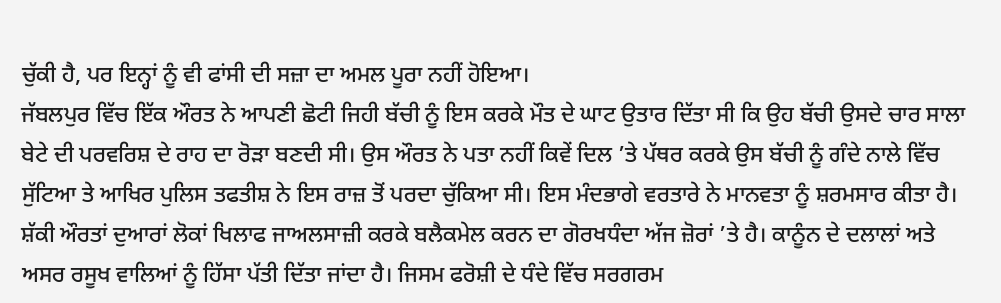ਚੁੱਕੀ ਹੈ, ਪਰ ਇਨ੍ਹਾਂ ਨੂੰ ਵੀ ਫਾਂਸੀ ਦੀ ਸਜ਼ਾ ਦਾ ਅਮਲ ਪੂਰਾ ਨਹੀਂ ਹੋਇਆ।
ਜੱਬਲਪੁਰ ਵਿੱਚ ਇੱਕ ਔਰਤ ਨੇ ਆਪਣੀ ਛੋਟੀ ਜਿਹੀ ਬੱਚੀ ਨੂੰ ਇਸ ਕਰਕੇ ਮੌਤ ਦੇ ਘਾਟ ਉਤਾਰ ਦਿੱਤਾ ਸੀ ਕਿ ਉਹ ਬੱਚੀ ਉਸਦੇ ਚਾਰ ਸਾਲਾ ਬੇਟੇ ਦੀ ਪਰਵਰਿਸ਼ ਦੇ ਰਾਹ ਦਾ ਰੋੜਾ ਬਣਦੀ ਸੀ। ਉਸ ਔਰਤ ਨੇ ਪਤਾ ਨਹੀਂ ਕਿਵੇਂ ਦਿਲ ’ਤੇ ਪੱਥਰ ਕਰਕੇ ਉਸ ਬੱਚੀ ਨੂੰ ਗੰਦੇ ਨਾਲੇ ਵਿੱਚ ਸੁੱਟਿਆ ਤੇ ਆਖਿਰ ਪੁਲਿਸ ਤਫਤੀਸ਼ ਨੇ ਇਸ ਰਾਜ਼ ਤੋਂ ਪਰਦਾ ਚੁੱਕਿਆ ਸੀ। ਇਸ ਮੰਦਭਾਗੇ ਵਰਤਾਰੇ ਨੇ ਮਾਨਵਤਾ ਨੂੰ ਸ਼ਰਮਸਾਰ ਕੀਤਾ ਹੈ।
ਸ਼ੱਕੀ ਔਰਤਾਂ ਦੁਆਰਾਂ ਲੋਕਾਂ ਖਿਲਾਫ ਜਾਅਲਸਾਜ਼ੀ ਕਰਕੇ ਬਲੈਕਮੇਲ ਕਰਨ ਦਾ ਗੋਰਖਧੰਦਾ ਅੱਜ ਜ਼ੋਰਾਂ ’ਤੇ ਹੈ। ਕਾਨੂੰਨ ਦੇ ਦਲਾਲਾਂ ਅਤੇ ਅਸਰ ਰਸੂਖ ਵਾਲਿਆਂ ਨੂੰ ਹਿੱਸਾ ਪੱਤੀ ਦਿੱਤਾ ਜਾਂਦਾ ਹੈ। ਜਿਸਮ ਫਰੋਸ਼ੀ ਦੇ ਧੰਦੇ ਵਿੱਚ ਸਰਗਰਮ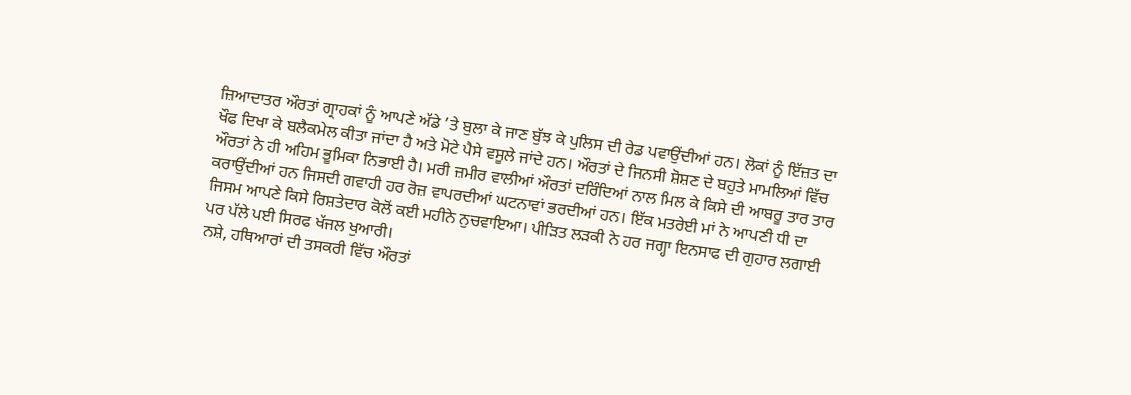ਜ਼ਿਆਦਾਤਰ ਔਰਤਾਂ ਗ੍ਰਾਹਕਾਂ ਨੂੰ ਆਪਣੇ ਅੱਡੇ ’ਤੇ ਬੁਲਾ ਕੇ ਜਾਣ ਬੁੱਝ ਕੇ ਪੁਲਿਸ ਦੀ ਰੇਡ ਪਵਾਉਂਦੀਆਂ ਹਨ। ਲੋਕਾਂ ਨੂੰ ਇੱਜ਼ਤ ਦਾ ਖੌਫ ਦਿਖਾ ਕੇ ਬਲੈਕਮੇਲ ਕੀਤਾ ਜਾਂਦਾ ਹੈ ਅਤੇ ਮੋਟੇ ਪੈਸੇ ਵਸੂਲੇ ਜਾਂਦੇ ਹਨ। ਔਰਤਾਂ ਦੇ ਜਿਨਸੀ ਸ਼ੋਸ਼ਣ ਦੇ ਬਹੁਤੇ ਮਾਮਲਿਆਂ ਵਿੱਚ ਔਰਤਾਂ ਨੇ ਹੀ ਅਹਿਮ ਭੂਮਿਕਾ ਨਿਭਾਈ ਹੈ। ਮਰੀ ਜ਼ਮੀਰ ਵਾਲੀਆਂ ਔਰਤਾਂ ਦਰਿੰਦਿਆਂ ਨਾਲ ਮਿਲ ਕੇ ਕਿਸੇ ਦੀ ਆਬਰੂ ਤਾਰ ਤਾਰ ਕਰਾਉਂਦੀਆਂ ਹਨ ਜਿਸਦੀ ਗਵਾਹੀ ਹਰ ਰੋਜ਼ ਵਾਪਰਦੀਆਂ ਘਟਨਾਵਾਂ ਭਰਦੀਆਂ ਹਨ। ਇੱਕ ਮਤਰੇਈ ਮਾਂ ਨੇ ਆਪਣੀ ਧੀ ਦਾ ਜਿਸਮ ਆਪਣੇ ਕਿਸੇ ਰਿਸ਼ਤੇਦਾਰ ਕੋਲੋਂ ਕਈ ਮਹੀਨੇ ਨੁਚਵਾਇਆ। ਪੀੜਿਤ ਲੜਕੀ ਨੇ ਹਰ ਜਗ੍ਹਾ ਇਨਸਾਫ ਦੀ ਗੁਹਾਰ ਲਗਾਈ ਪਰ ਪੱਲੇ ਪਈ ਸਿਰਫ ਖੱਜਲ ਖੁਆਰੀ।
ਨਸ਼ੇ, ਹਥਿਆਰਾਂ ਦੀ ਤਸਕਰੀ ਵਿੱਚ ਔਰਤਾਂ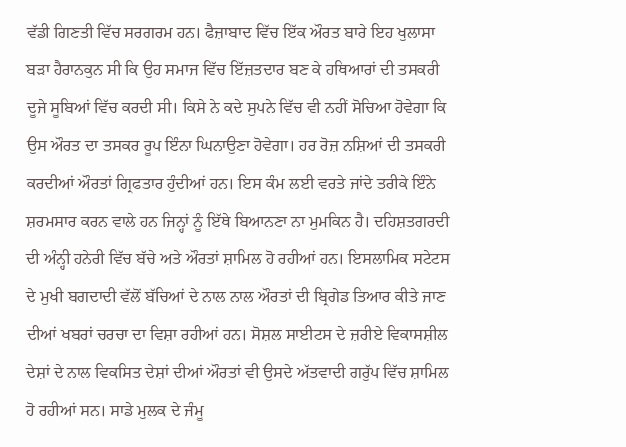ਵੱਡੀ ਗਿਣਤੀ ਵਿੱਚ ਸਰਗਰਮ ਹਨ। ਫੈਜ਼ਾਬਾਦ ਵਿੱਚ ਇੱਕ ਔਰਤ ਬਾਰੇ ਇਹ ਖੁਲਾਸਾ ਬੜਾ ਹੈਰਾਨਕੁਨ ਸੀ ਕਿ ਉਹ ਸਮਾਜ ਵਿੱਚ ਇੱਜ਼ਤਦਾਰ ਬਣ ਕੇ ਹਥਿਆਰਾਂ ਦੀ ਤਸਕਰੀ ਦੂਜੇ ਸੂਬਿਆਂ ਵਿੱਚ ਕਰਦੀ ਸੀ। ਕਿਸੇ ਨੇ ਕਦੇ ਸੁਪਨੇ ਵਿੱਚ ਵੀ ਨਹੀਂ ਸੋਚਿਆ ਹੋਵੇਗਾ ਕਿ ਉਸ ਔਰਤ ਦਾ ਤਸਕਰ ਰੂਪ ਇੰਨਾ ਘਿਨਾਉਣਾ ਹੋਵੇਗਾ। ਹਰ ਰੋਜ਼ ਨਸ਼ਿਆਂ ਦੀ ਤਸਕਰੀ ਕਰਦੀਆਂ ਔਰਤਾਂ ਗ੍ਰਿਫਤਾਰ ਹੁੰਦੀਆਂ ਹਨ। ਇਸ ਕੰਮ ਲਈ ਵਰਤੇ ਜਾਂਦੇ ਤਰੀਕੇ ਇੰਨੇ ਸ਼ਰਮਸਾਰ ਕਰਨ ਵਾਲੇ ਹਨ ਜਿਨ੍ਹਾਂ ਨੂੰ ਇੱਥੇ ਬਿਆਨਣਾ ਨਾ ਮੁਮਕਿਨ ਹੈ। ਦਹਿਸ਼ਤਗਰਦੀ ਦੀ ਅੰਨ੍ਹੀ ਹਨੇਰੀ ਵਿੱਚ ਬੱਚੇ ਅਤੇ ਔਰਤਾਂ ਸ਼ਾਮਿਲ ਹੋ ਰਹੀਆਂ ਹਨ। ਇਸਲਾਮਿਕ ਸਟੇਟਸ ਦੇ ਮੁਖੀ ਬਗਦਾਦੀ ਵੱਲੋਂ ਬੱਚਿਆਂ ਦੇ ਨਾਲ ਨਾਲ ਔਰਤਾਂ ਦੀ ਬ੍ਰਿਗੇਡ ਤਿਆਰ ਕੀਤੇ ਜਾਣ ਦੀਆਂ ਖਬਰਾਂ ਚਰਚਾ ਦਾ ਵਿਸ਼ਾ ਰਹੀਆਂ ਹਨ। ਸੋਸ਼ਲ ਸਾਈਟਸ ਦੇ ਜ਼ਰੀਏ ਵਿਕਾਸਸ਼ੀਲ ਦੇਸ਼ਾਂ ਦੇ ਨਾਲ ਵਿਕਸਿਤ ਦੇਸ਼ਾਂ ਦੀਆਂ ਔਰਤਾਂ ਵੀ ਉਸਦੇ ਅੱਤਵਾਦੀ ਗਰੁੱਪ ਵਿੱਚ ਸ਼ਾਮਿਲ ਹੋ ਰਹੀਆਂ ਸਨ। ਸਾਡੇ ਮੁਲਕ ਦੇ ਜੰਮੂ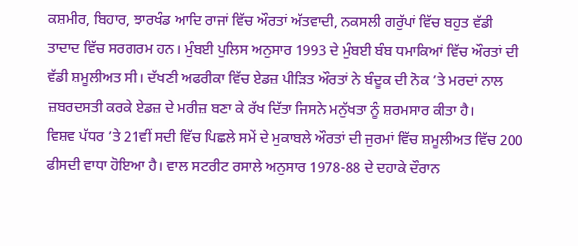ਕਸ਼ਮੀਰ, ਬਿਹਾਰ, ਝਾਰਖੰਡ ਆਦਿ ਰਾਜਾਂ ਵਿੱਚ ਔਰਤਾਂ ਅੱਤਵਾਦੀ, ਨਕਸਲੀ ਗਰੁੱਪਾਂ ਵਿੱਚ ਬਹੁਤ ਵੱਡੀ ਤਾਦਾਦ ਵਿੱਚ ਸਰਗਰਮ ਹਨ। ਮੁੰਬਈ ਪੁਲਿਸ ਅਨੁਸਾਰ 1993 ਦੇ ਮੁੰਬਈ ਬੰਬ ਧਮਾਕਿਆਂ ਵਿੱਚ ਔਰਤਾਂ ਦੀ ਵੱਡੀ ਸ਼ਮੂਲੀਅਤ ਸੀ। ਦੱਖਣੀ ਅਫਰੀਕਾ ਵਿੱਚ ਏਡਜ਼ ਪੀੜਿਤ ਔਰਤਾਂ ਨੇ ਬੰਦੂਕ ਦੀ ਨੋਕ ’ਤੇ ਮਰਦਾਂ ਨਾਲ ਜ਼ਬਰਦਸਤੀ ਕਰਕੇ ਏਡਜ਼ ਦੇ ਮਰੀਜ਼ ਬਣਾ ਕੇ ਰੱਖ ਦਿੱਤਾ ਜਿਸਨੇ ਮਨੁੱਖਤਾ ਨੂੰ ਸ਼ਰਮਸਾਰ ਕੀਤਾ ਹੈ।
ਵਿਸ਼ਵ ਪੱਧਰ ’ਤੇ 21ਵੀਂ ਸਦੀ ਵਿੱਚ ਪਿਛਲੇ ਸਮੇਂ ਦੇ ਮੁਕਾਬਲੇ ਔਰਤਾਂ ਦੀ ਜੁਰਮਾਂ ਵਿੱਚ ਸ਼ਮੂਲੀਅਤ ਵਿੱਚ 200 ਫੀਸਦੀ ਵਾਧਾ ਹੋਇਆ ਹੈ। ਵਾਲ ਸਟਰੀਟ ਰਸਾਲੇ ਅਨੁਸਾਰ 1978-88 ਦੇ ਦਹਾਕੇ ਦੌਰਾਨ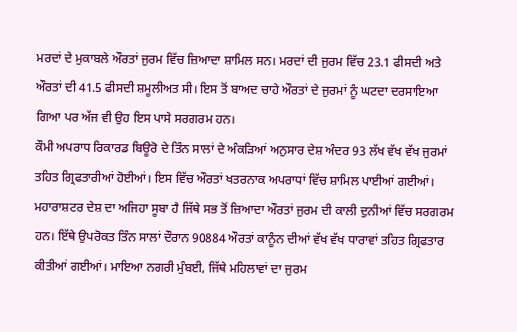ਮਰਦਾਂ ਦੇ ਮੁਕਾਬਲੇ ਔਰਤਾਂ ਜੁਰਮ ਵਿੱਚ ਜ਼ਿਆਦਾ ਸ਼ਾਮਿਲ ਸਨ। ਮਰਦਾਂ ਦੀ ਜੁਰਮ ਵਿੱਚ 23.1 ਫੀਸਦੀ ਅਤੇ ਔਰਤਾਂ ਦੀ 41.5 ਫੀਸਦੀ ਸ਼ਮੂਲੀਅਤ ਸੀ। ਇਸ ਤੋਂ ਬਾਅਦ ਚਾਹੇ ਔਰਤਾਂ ਦੇ ਜੁਰਮਾਂ ਨੂੰ ਘਟਦਾ ਦਰਸਾਇਆ ਗਿਆ ਪਰ ਅੱਜ ਵੀ ਉਹ ਇਸ ਪਾਸੇ ਸਰਗਰਮ ਹਨ।
ਕੌਮੀ ਅਪਰਾਧ ਰਿਕਾਰਡ ਬਿਊਰੋ ਦੇ ਤਿੰਨ ਸਾਲਾਂ ਦੇ ਅੰਕੜਿਆਂ ਅਨੁਸਾਰ ਦੇਸ਼ ਅੰਦਰ 93 ਲੱਖ ਵੱਖ ਵੱਖ ਜੁਰਮਾਂ ਤਹਿਤ ਗ੍ਰਿਫਤਾਰੀਆਂ ਹੋਈਆਂ। ਇਸ ਵਿੱਚ ਔਰਤਾਂ ਖਤਰਨਾਕ ਅਪਰਾਧਾਂ ਵਿੱਚ ਸ਼ਾਮਿਲ ਪਾਈਆਂ ਗਈਆਂ। ਮਹਾਰਾਸ਼ਟਰ ਦੇਸ਼ ਦਾ ਅਜਿਹਾ ਸੂਬਾ ਹੈ ਜਿੱਥੇ ਸਭ ਤੋਂ ਜ਼ਿਆਦਾ ਔਰਤਾਂ ਜੁਰਮ ਦੀ ਕਾਲੀ ਦੁਨੀਆਂ ਵਿੱਚ ਸਰਗਰਮ ਹਨ। ਇੱਥੇ ਉਪਰੋਕਤ ਤਿੰਨ ਸਾਲਾਂ ਦੌਰਾਨ 90884 ਔਰਤਾਂ ਕਾਨੂੰਨ ਦੀਆਂ ਵੱਖ ਵੱਖ ਧਾਰਾਵਾਂ ਤਹਿਤ ਗ੍ਰਿਫਤਾਰ ਕੀਤੀਆਂ ਗਈਆਂ। ਮਾਇਆ ਨਗਰੀ ਮੁੰਬਈ, ਜਿੱਥੇ ਮਹਿਲਾਵਾਂ ਦਾ ਜੁਰਮ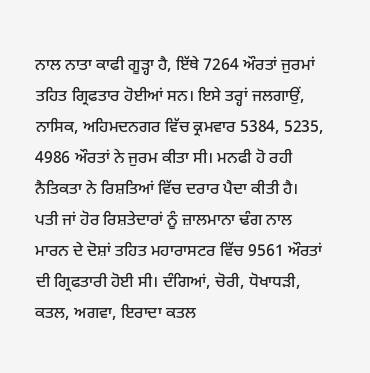ਨਾਲ ਨਾਤਾ ਕਾਫੀ ਗੂੜ੍ਹਾ ਹੈ, ਇੱਥੇ 7264 ਔਰਤਾਂ ਜੁਰਮਾਂ ਤਹਿਤ ਗ੍ਰਿਫਤਾਰ ਹੋਈਆਂ ਸਨ। ਇਸੇ ਤਰ੍ਹਾਂ ਜਲਗਾਉਂ, ਨਾਸਿਕ, ਅਹਿਮਦਨਗਰ ਵਿੱਚ ਕ੍ਰਮਵਾਰ 5384, 5235, 4986 ਔਰਤਾਂ ਨੇ ਜੁਰਮ ਕੀਤਾ ਸੀ। ਮਨਫੀ ਹੋ ਰਹੀ ਨੈਤਿਕਤਾ ਨੇ ਰਿਸ਼ਤਿਆਂ ਵਿੱਚ ਦਰਾਰ ਪੈਦਾ ਕੀਤੀ ਹੈ। ਪਤੀ ਜਾਂ ਹੋਰ ਰਿਸ਼ਤੇਦਾਰਾਂ ਨੂੰ ਜ਼ਾਲਮਾਨਾ ਢੰਗ ਨਾਲ ਮਾਰਨ ਦੇ ਦੋਸ਼ਾਂ ਤਹਿਤ ਮਹਾਰਾਸਟਰ ਵਿੱਚ 9561 ਔਰਤਾਂ ਦੀ ਗ੍ਰਿਫਤਾਰੀ ਹੋਈ ਸੀ। ਦੰਗਿਆਂ, ਚੋਰੀ, ਧੋਖਾਧੜੀ, ਕਤਲ, ਅਗਵਾ, ਇਰਾਦਾ ਕਤਲ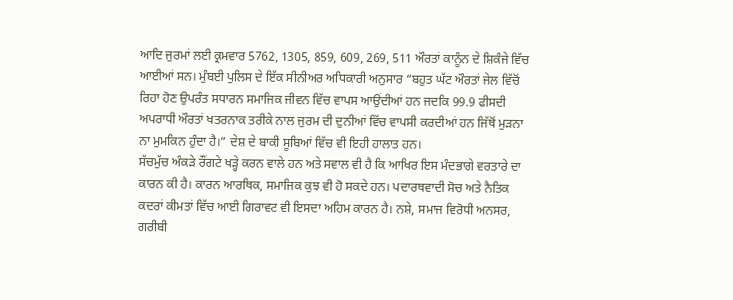ਆਦਿ ਜੁਰਮਾਂ ਲਈ ਕ੍ਰਮਵਾਰ 5762, 1305, 859, 609, 269, 511 ਔਰਤਾਂ ਕਾਨੂੰਨ ਦੇ ਸ਼ਿਕੰਜੇ ਵਿੱਚ ਆਈਆਂ ਸਨ। ਮੁੰਬਈ ਪੁਲਿਸ ਦੇ ਇੱਕ ਸੀਨੀਅਰ ਅਧਿਕਾਰੀ ਅਨੁਸਾਰ “ਬਹੁਤ ਘੱਟ ਔਰਤਾਂ ਜੇਲ ਵਿੱਚੋਂ ਰਿਹਾ ਹੋਣ ਉਪਰੰਤ ਸਧਾਰਨ ਸਮਾਜਿਕ ਜੀਵਨ ਵਿੱਚ ਵਾਪਸ ਆਉਂਦੀਆਂ ਹਨ ਜਦਕਿ 99.9 ਫੀਸਦੀ ਅਪਰਾਧੀ ਔਰਤਾਂ ਖਤਰਨਾਕ ਤਰੀਕੇ ਨਾਲ ਜੁਰਮ ਦੀ ਦੁਨੀਆਂ ਵਿੱਚ ਵਾਪਸੀ ਕਰਦੀਆਂ ਹਨ ਜਿੱਥੋਂ ਮੁੜਨਾ ਨਾ ਮੁਮਕਿਨ ਹੁੰਦਾ ਹੈ।” ਦੇਸ਼ ਦੇ ਬਾਕੀ ਸੂਬਿਆਂ ਵਿੱਚ ਵੀ ਇਹੀ ਹਾਲਾਤ ਹਨ।
ਸੱਚਮੁੱਚ ਅੰਕੜੇ ਰੌਂਗਟੇ ਖੜ੍ਹੇ ਕਰਨ ਵਾਲੇ ਹਨ ਅਤੇ ਸਵਾਲ ਵੀ ਹੈ ਕਿ ਆਖਿਰ ਇਸ ਮੰਦਭਾਗੇ ਵਰਤਾਰੇ ਦਾ ਕਾਰਨ ਕੀ ਹੈ। ਕਾਰਨ ਆਰਥਿਕ, ਸਮਾਜਿਕ ਕੁਝ ਵੀ ਹੋ ਸਕਦੇ ਹਨ। ਪਦਾਰਥਵਾਦੀ ਸੋਚ ਅਤੇ ਨੈਤਿਕ ਕਦਰਾਂ ਕੀਮਤਾਂ ਵਿੱਚ ਆਈ ਗਿਰਾਵਟ ਵੀ ਇਸਦਾ ਅਹਿਮ ਕਾਰਨ ਹੈ। ਨਸ਼ੇ, ਸਮਾਜ ਵਿਰੋਧੀ ਅਨਸਰ, ਗਰੀਬੀ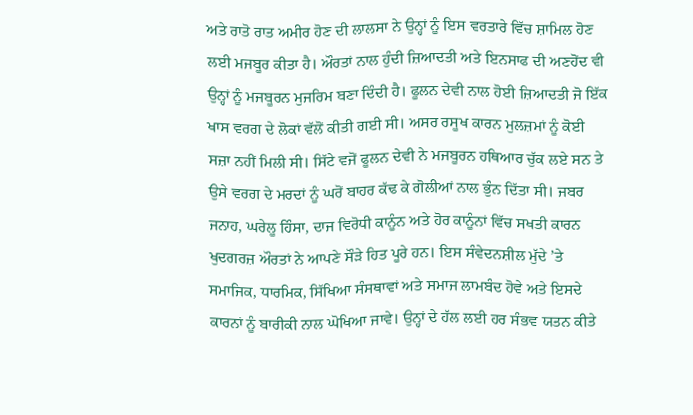ਅਤੇ ਰਾਤੋ ਰਾਤ ਅਮੀਰ ਹੋਣ ਦੀ ਲਾਲਸਾ ਨੇ ਉਨ੍ਹਾਂ ਨੂੰ ਇਸ ਵਰਤਾਰੇ ਵਿੱਚ ਸ਼ਾਮਿਲ ਹੋਣ ਲਈ ਮਜਬੂਰ ਕੀਤਾ ਹੈ। ਔਰਤਾਂ ਨਾਲ ਹੁੰਦੀ ਜ਼ਿਆਦਤੀ ਅਤੇ ਇਨਸਾਫ ਦੀ ਅਣਹੋਂਦ ਵੀ ਉਨ੍ਹਾਂ ਨੂੰ ਮਜਬੂਰਨ ਮੁਜਰਿਮ ਬਣਾ ਦਿੰਦੀ ਹੈ। ਫੂਲਨ ਦੇਵੀ ਨਾਲ ਹੋਈ ਜ਼ਿਆਦਤੀ ਜੋ ਇੱਕ ਖਾਸ ਵਰਗ ਦੇ ਲੋਕਾਂ ਵੱਲੋਂ ਕੀਤੀ ਗਈ ਸੀ। ਅਸਰ ਰਸੂਖ ਕਾਰਨ ਮੁਲਜ਼ਮਾਂ ਨੂੰ ਕੋਈ ਸਜ਼ਾ ਨਹੀਂ ਮਿਲੀ ਸੀ। ਸਿੱਟੇ ਵਜੋਂ ਫੂਲਨ ਦੇਵੀ ਨੇ ਮਜਬੂਰਨ ਹਥਿਆਰ ਚੁੱਕ ਲਏ ਸਨ ਤੇ ਉਸੇ ਵਰਗ ਦੇ ਮਰਦਾਂ ਨੂੰ ਘਰੋਂ ਬਾਹਰ ਕੱਢ ਕੇ ਗੋਲੀਆਂ ਨਾਲ ਭੁੰਨ ਦਿੱਤਾ ਸੀ। ਜਬਰ ਜਨਾਹ, ਘਰੇਲੂ ਹਿੰਸਾ, ਦਾਜ ਵਿਰੋਧੀ ਕਾਨੂੰਨ ਅਤੇ ਹੋਰ ਕਾਨੂੰਨਾਂ ਵਿੱਚ ਸਖਤੀ ਕਾਰਨ ਖੁਦਗਰਜ਼ ਔਰਤਾਂ ਨੇ ਆਪਣੇ ਸੌੜੇ ਹਿਤ ਪੂਰੇ ਹਨ। ਇਸ ਸੰਵੇਦਨਸ਼ੀਲ ਮੁੱਦੇ ’ਤੇ ਸਮਾਜਿਕ, ਧਾਰਮਿਕ, ਸਿੱਖਿਆ ਸੰਸਥਾਵਾਂ ਅਤੇ ਸਮਾਜ ਲਾਮਬੰਦ ਹੋਵੇ ਅਤੇ ਇਸਦੇ ਕਾਰਨਾਂ ਨੂੰ ਬਾਰੀਕੀ ਨਾਲ ਘੋਖਿਆ ਜਾਵੇ। ਉਨ੍ਹਾਂ ਦੇ ਹੱਲ ਲਈ ਹਰ ਸੰਭਵ ਯਤਨ ਕੀਤੇ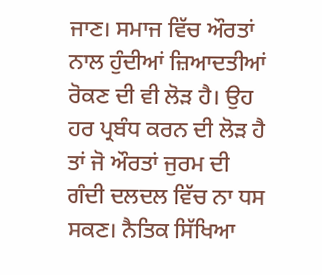ਜਾਣ। ਸਮਾਜ ਵਿੱਚ ਔਰਤਾਂ ਨਾਲ ਹੁੰਦੀਆਂ ਜ਼ਿਆਦਤੀਆਂ ਰੋਕਣ ਦੀ ਵੀ ਲੋੜ ਹੈ। ਉਹ ਹਰ ਪ੍ਰਬੰਧ ਕਰਨ ਦੀ ਲੋੜ ਹੈ ਤਾਂ ਜੋ ਔਰਤਾਂ ਜੁਰਮ ਦੀ ਗੰਦੀ ਦਲਦਲ ਵਿੱਚ ਨਾ ਧਸ ਸਕਣ। ਨੈਤਿਕ ਸਿੱਖਿਆ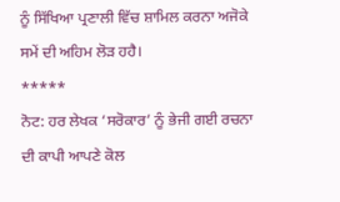ਨੂੰ ਸਿੱਖਿਆ ਪ੍ਰਣਾਲੀ ਵਿੱਚ ਸ਼ਾਮਿਲ ਕਰਨਾ ਅਜੋਕੇ ਸਮੇਂ ਦੀ ਅਹਿਮ ਲੋੜ ਹਹੈ।
*****
ਨੋਟ: ਹਰ ਲੇਖਕ ‘ਸਰੋਕਾਰ’ ਨੂੰ ਭੇਜੀ ਗਈ ਰਚਨਾ ਦੀ ਕਾਪੀ ਆਪਣੇ ਕੋਲ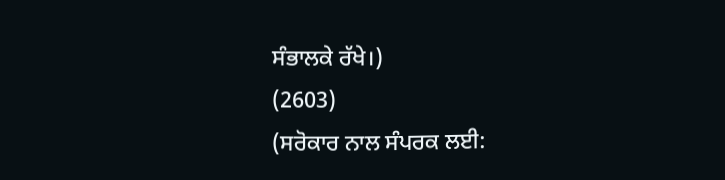ਸੰਭਾਲਕੇ ਰੱਖੇ।)
(2603)
(ਸਰੋਕਾਰ ਨਾਲ ਸੰਪਰਕ ਲਈ: